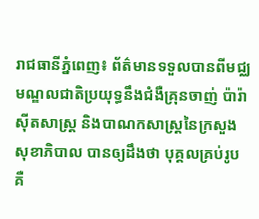រាជធានីភ្នំពេញ៖ ព័ត៌មានទទួលបានពីមជ្ឈមណ្ឌលជាតិប្រយុទ្ធនឹងជំងឺគ្រុនចាញ់ ប៉ារ៉ាស៊ីតសាស្ត្រ និងបាណកសាស្ត្រនៃក្រសួងសុខាភិបាល បានឲ្យដឹងថា បុគ្គលគ្រប់រូប គឺ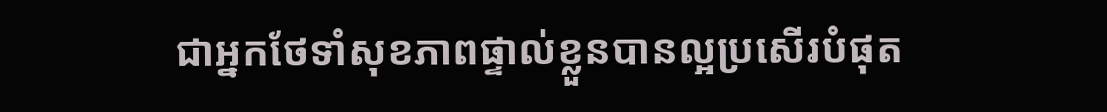ជាអ្នកថែទាំសុខភាពផ្ទាល់ខ្លួនបានល្អប្រសើរបំផុត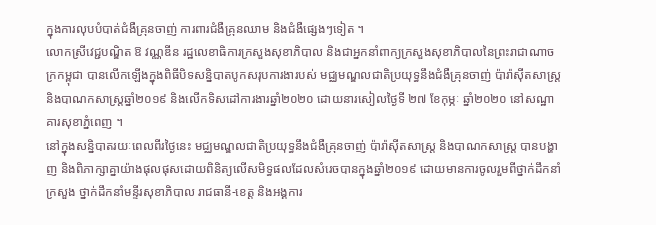ក្នុងការលុបបំបាត់ជំងឺគ្រុនចាញ់ ការពារជំងឺគ្រុនឈាម និងជំងឺផ្សេងៗទៀត ។
លោកស្រីវេជ្ជបណ្ឌិត ឱ វណ្ណឌីន រដ្ឋលេខាធិការក្រសួងសុខាភិបាល និងជាអ្នកនាំពាក្យក្រសួងសុខាភិបាលនៃព្រះរាជាណាចក្រកម្ពុជា បានលើកឡើងក្នុងពិធីបិទសន្និបាតបូកសរុបការងារបស់ មជ្ឈមណ្ឌលជាតិប្រយុទ្ធនឹងជំងឺគ្រុនចាញ់ ប៉ារ៉ាស៊ីតសាស្ត្រ និងបាណកសាស្ត្រឆ្នាំ២០១៩ និងលើកទិសដៅការងារឆ្នាំ២០២០ ដោយនារសៀលថ្ងៃទី ២៧ ខែកុម្ភៈ ឆ្នាំ២០២០ នៅសណ្ឋាគារសុខាភ្នំពេញ ។
នៅក្នុងសន្និបាតរយៈពេលពីរថ្ងៃនេះ មជ្ឈមណ្ឌលជាតិប្រយុទ្ធនឹងជំងឺគ្រុនចាញ់ ប៉ារ៉ាស៊ីតសាស្ត្រ និងបាណកសាស្ត្រ បានបង្ហាញ និងពិភាក្សាគ្នាយ៉ាងផុលផុសដោយពិនិត្យលើសមិទ្ធផលដែលសំរេចបានក្នុងឆ្នាំ២០១៩ ដោយមានការចូលរួមពីថ្នាក់ដឹកនាំក្រសួង ថ្នាក់ដឹកនាំមន្ទីរសុខាភិបាល រាជធានី-ខេត្ត និងអង្គការ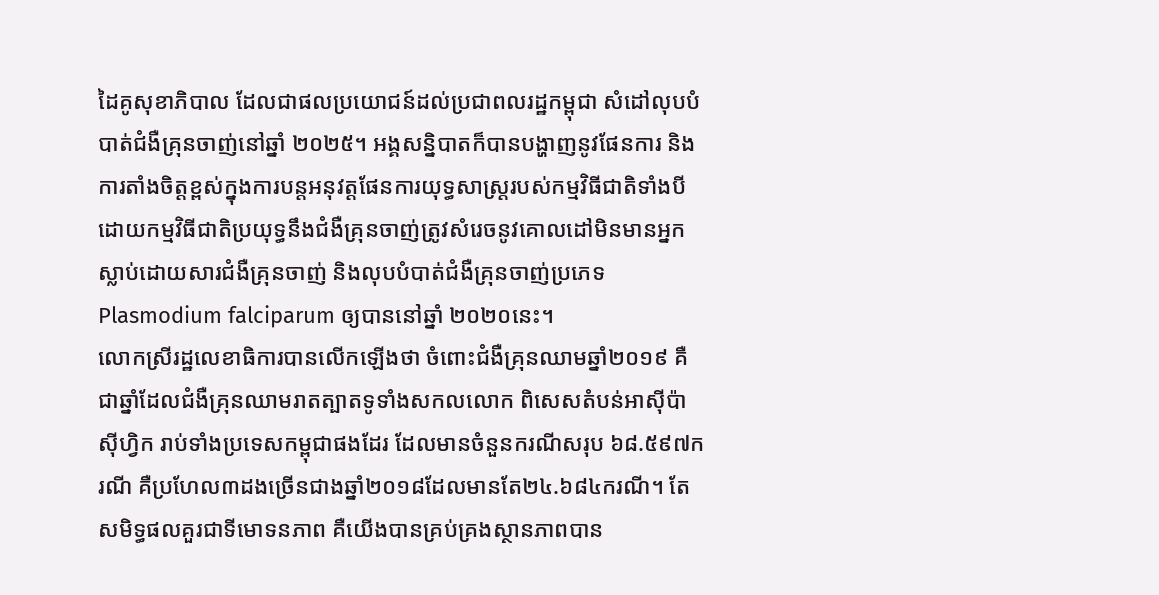ដៃគូសុខាភិបាល ដែលជាផលប្រយោជន៍ដល់ប្រជាពលរដ្ឋកម្ពុជា សំដៅលុបបំបាត់ជំងឺគ្រុនចាញ់នៅឆ្នាំ ២០២៥។ អង្គសន្និបាតក៏បានបង្ហាញនូវផែនការ និងការតាំងចិត្តខ្ពស់ក្នុងការបន្តអនុវត្តផែនការយុទ្ធសាស្ត្ររបស់កម្មវិធីជាតិទាំងបី ដោយកម្មវិធីជាតិប្រយុទ្ធនឹងជំងឺគ្រុនចាញ់ត្រូវសំរេចនូវគោលដៅមិនមានអ្នកស្លាប់ដោយសារជំងឺគ្រុនចាញ់ និងលុបបំបាត់ជំងឺគ្រុនចាញ់ប្រភេទ Plasmodium falciparum ឲ្យបាននៅឆ្នាំ ២០២០នេះ។
លោកស្រីរដ្ឋលេខាធិការបានលើកឡើងថា ចំពោះជំងឺគ្រុនឈាមឆ្នាំ២០១៩ គឺជាឆ្នាំដែលជំងឺគ្រុនឈាមរាតត្បាតទូទាំងសកលលោក ពិសេសតំបន់អាស៊ីប៉ាស៊ីហ្វិក រាប់ទាំងប្រទេសកម្ពុជាផងដែរ ដែលមានចំនួនករណីសរុប ៦៨.៥៩៧ករណី គឺប្រហែល៣ដងច្រើនជាងឆ្នាំ២០១៨ដែលមានតែ២៤.៦៨៤ករណី។ តែសមិទ្ធផលគួរជាទីមោទនភាព គឺយើងបានគ្រប់គ្រងស្ថានភាពបាន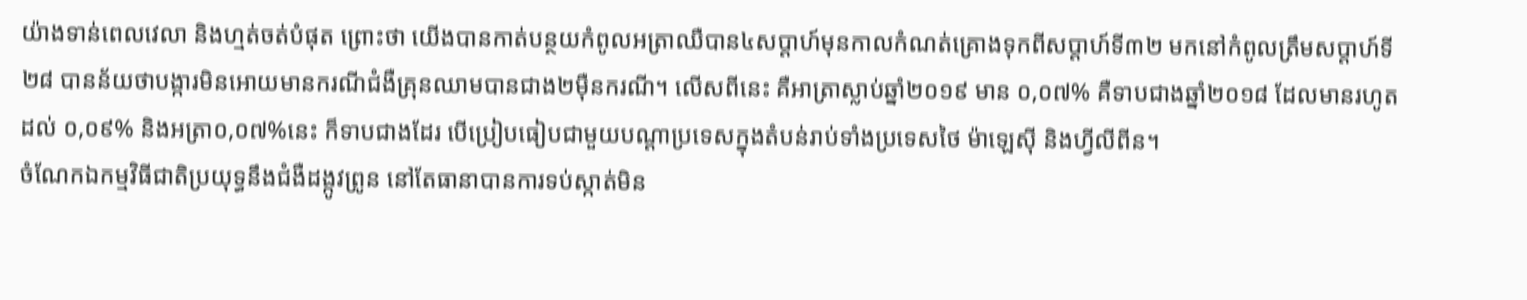យ៉ាងទាន់ពេលវេលា និងហ្មត់ចត់បំផុត ព្រោះថា យើងបានកាត់បន្ថយកំពូលអត្រាឈឺបាន៤សប្តាហ៍មុនកាលកំណត់គ្រោងទុកពីសប្តាហ៍ទី៣២ មកនៅកំពូលត្រឹមសប្តាហ៍ទី២៨ បានន័យថាបង្ការមិនអោយមានករណីជំងឺគ្រុនឈាមបានជាង២ម៉ឺនករណី។ លើសពីនេះ គឺអាត្រាស្លាប់ឆ្នាំ២០១៩ មាន ០,០៧% គឺទាបជាងឆ្នាំ២០១៨ ដែលមានរហូតដល់ ០,០៩% និងអត្រា០,០៧%នេះ ក៏ទាបជាងដែរ បើប្រៀបធៀបជាមួយបណ្តាប្រទេសក្នុងតំបន់រាប់ទាំងប្រទេសថៃ ម៉ាឡេស៊ី និងហ្វីលីពីន។
ចំណែកឯកម្មវិធីជាតិប្រយុទ្ធនឹងជំងឺដង្កូវព្រូន នៅតែធានាបានការទប់ស្កាត់មិន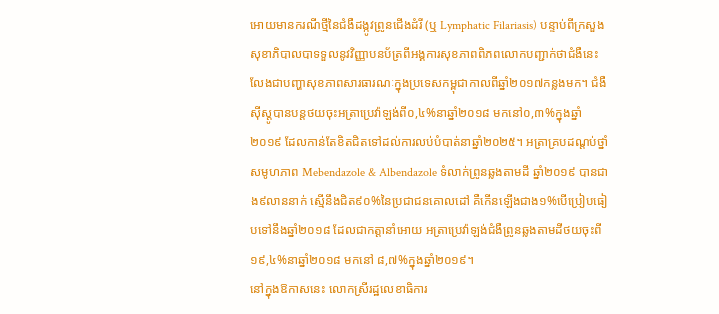អោយមានករណីថ្មីនៃជំងឺដង្កូវព្រូនជើងដំរី (ឬ Lymphatic Filariasis) បន្ទាប់ពីក្រសួងសុខាភិបាលបាទទួលនូវវិញ្ញាបនប័ត្រពីអង្គការសុខភាពពិភពលោកបញ្ជាក់ថាជំងឺនេះលែងជាបញ្ហាសុខភាពសារធារណៈក្នុងប្រទេសកម្ពុជាកាលពីឆ្នាំ២០១៧កន្លងមក។ ជំងឺស៊ីស្តូបានបន្តថយចុះអត្រាប្រេវ៉ាឡង់ពី០,៤%នាឆ្នាំ២០១៨ មកនៅ០,៣%ក្នុងឆ្នាំ២០១៩ ដែលកាន់តែខិតជិតទៅដល់ការលប់បំបាត់នាឆ្នាំ២០២៥។ អត្រាគ្របដណ្តប់ថ្នាំសមូហភាព Mebendazole & Albendazole ទំលាក់ព្រូនឆ្លងតាមដី ឆ្នាំ២០១៩ បានជាង៩លាននាក់ ស្មើនឹងជិត៩០%នៃប្រជាជនគោលដៅ គឺកើនឡើងជាង១%បើប្រៀបធៀបទៅនឹងឆ្នាំ២០១៨ ដែលជាកត្តានាំអោយ អត្រាប្រេវ៉ាឡង់ជំងឺព្រូនឆ្លងតាមដីថយចុះពី១៩,៤%នាឆ្នាំ២០១៨ មកនៅ ៨,៧%ក្នុងឆ្នាំ២០១៩។
នៅក្នុងឱកាសនេះ លោកស្រីរដ្ឋលេខាធិការ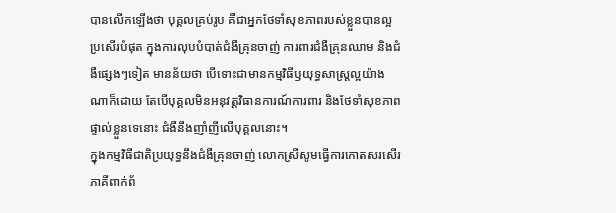បានលើកឡើងថា បុគ្គលគ្រប់រូប គឺជាអ្នកថែទាំសុខភាពរបស់ខ្លួនបានល្អប្រសើរបំផុត ក្នុងការលុបបំបាត់ជំងឺគ្រុនចាញ់ ការពារជំងឺគ្រុនឈាម និងជំងឺផ្សេងៗទៀត មានន័យថា បើទោះជាមានកម្មវិធីឫយុទ្ធសាស្ត្រល្អយ៉ាងណាក៏ដោយ តែបើបុគ្គលមិនអនុវត្តវិធានការណ៍ការពារ និងថែទាំសុខភាពផ្ទាល់ខ្លួនទេនោះ ជំងឺនឹងញាំញីលើបុគ្គលនោះ។
ក្នុងកម្មវិធីជាតិប្រយុទ្ធនឹងជំងឺគ្រុនចាញ់ លោកស្រីសូមធ្វើការកោតសរសើរភាគីពាក់ព័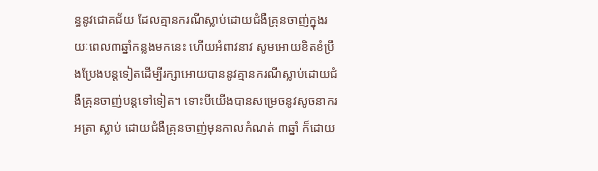ន្ធនូវជោគជ័យ ដែលគ្មានករណីស្លាប់ដោយជំងឺគ្រុនចាញ់ក្នុងរយៈពេល៣ឆ្នាំកន្លងមកនេះ ហើយអំពាវនាវ សូមអោយខិតខំប្រឹងប្រែងបន្តទៀតដើម្បីរក្សាអោយបាននូវគ្មានករណីស្លាប់ដោយជំងឺគ្រុនចាញ់បន្តទៅទៀត។ ទោះបីយើងបានសម្រេចនូវសូចនាករ អត្រា ស្លាប់ ដោយជំងឺគ្រុនចាញ់មុនកាលកំណត់ ៣ឆ្នាំ ក៏ដោយ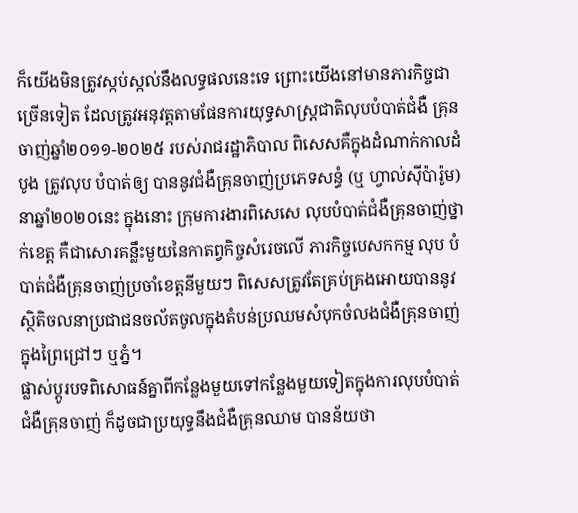ក៏យើងមិនត្រូវស្កប់ស្កល់នឹងលទ្ធផលនេះទេ ព្រោះយើងនៅមានភារកិច្ចជាច្រើនទៀត ដែលត្រូវអនុវត្តតាមផែនការយុទ្ធសាស្ត្រជាតិលុបបំបាត់ជំងឺ គ្រុនចាញ់ឆ្នាំ២០១១-២០២៥ របស់រាជរដ្ឋាភិបាល ពិសេសគឺក្នុងដំណាក់កាលដំបូង ត្រូវលុប បំបាត់ឲ្យ បាននូវជំងឺគ្រុនចាញ់ប្រភេទសន្ធំ (ឬ ហ្វាល់ស៊ីប៉ារ៉ូម) នាឆ្នាំ២០២០នេះ ក្នុងនោះ ក្រុមការងារពិសេសេ លុបបំបាត់ជំងឺគ្រុនចាញ់ថ្នាក់ខេត្ត គឺជាសោរគន្លឹះមួយនៃកាតព្វកិច្ចសំរេចលើ ភារកិច្ចបេសកកម្ម លុប បំបាត់ជំងឺគ្រុនចាញ់ប្រចាំខេត្តនីមួយៗ ពិសេសត្រូវតែគ្រប់គ្រងអោយបាននូវស្ថិតិចលនាប្រជាជនចល័តចូលក្នុងតំបន់ប្រឈមសំបុកចំលងជំងឺគ្រុនចាញ់ ក្នុងព្រៃជ្រៅៗ ឬភ្នំ។
ផ្លាស់ប្តូរបទពិសោធន៍គ្នាពីកន្លែងមួយទៅកន្លែងមួយទៀតក្នុងការលុបបំបាត់ជំងឺគ្រុនចាញ់ ក៏ដូចជាប្រយុទ្ធនឹងជំងឺគ្រុនឈាម បានន័យថា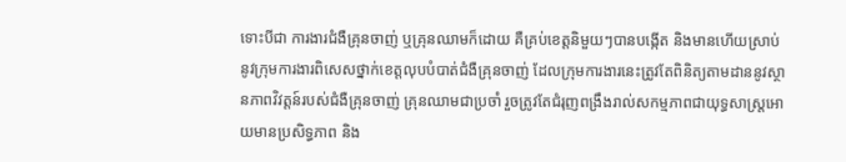ទោះបីជា ការងារជំងឺគ្រុនចាញ់ ឬគ្រុនឈាមក៏ដោយ គឺគ្រប់ខេត្តនិមួយៗបានបង្កើត និងមានហើយស្រាប់នូវក្រុមការងារពិសេសថ្នាក់ខេត្តលុបបំបាត់ជំងឺគ្រុនចាញ់ ដែលក្រុមការងារនេះត្រូវតែពិនិត្យតាមដាននូវស្ថានភាពវិវត្តន៍របស់ជំងឺគ្រុនចាញ់ គ្រុនឈាមជាប្រចាំ រួចត្រូវតែជំរុញពង្រឹងរាល់សកម្មភាពជាយុទ្ធសាស្ត្រអោយមានប្រសិទ្ធភាព និង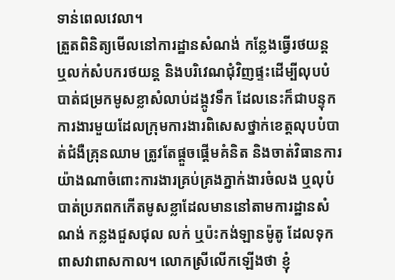ទាន់ពេលវេលា។
ត្រួតពិនិត្យមើលនៅការដ្ឋានសំណង់ កន្លែងធ្វើរថយន្ត ឬលក់សំបករថយន្ត និងបរិវេណជុំវិញផ្ទះដើម្បីលុបបំបាត់ជម្រកមូសខ្លាសំលាប់ដង្កូវទឹក ដែលនេះក៏ជាបន្ទុកការងារមួយដែលក្រុមការងារពិសេសថ្នាក់ខេត្តលុបបំបាត់ជំងឺគ្រុនឈាម ត្រូវតែផ្តួចផ្តើមគំនិត និងចាត់វិធានការយ៉ាងណាចំពោះការងារគ្រប់គ្រងភ្នាក់ងារចំលង ឬលុបំបាត់ប្រភពកកើតមូសខ្លាដែលមាននៅតាមការដ្ឋានសំណង់ កន្លងជួសជុល លក់ ឬប៉ះកង់ឡានម៉ូតូ ដែលទុកពាសវាពាសកាល។ លោកស្រីលើកឡើងថា ខ្ញុំ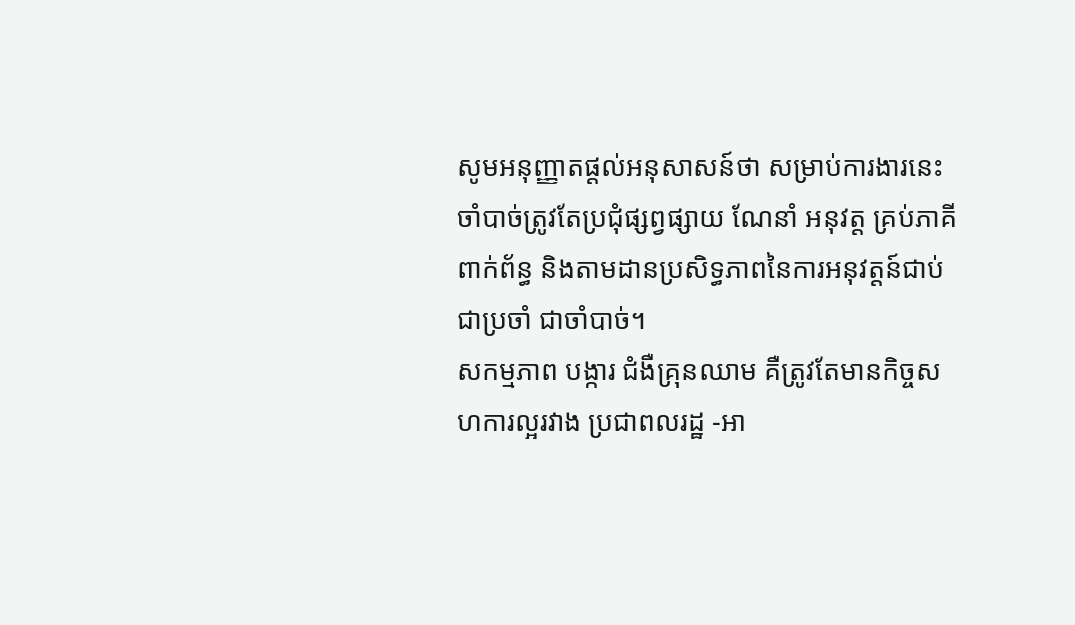សូមអនុញ្ញាតផ្តល់អនុសាសន៍ថា សម្រាប់ការងារនេះចាំបាច់ត្រូវតែប្រជុំផ្សព្វផ្សាយ ណែនាំ អនុវត្ត គ្រប់ភាគីពាក់ព័ន្ធ និងតាមដានប្រសិទ្ធភាពនៃការអនុវត្តន៍ជាប់ជាប្រចាំ ជាចាំបាច់។
សកម្មភាព បង្ការ ជំងឺគ្រុនឈាម គឺត្រូវតែមានកិច្ចសហការល្អរវាង ប្រជាពលរដ្ឋ -អា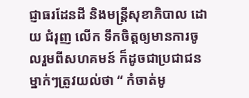ជ្ញាធរដែនដី និងមន្ត្រីសុខាភិបាល ដោយ ជំរុញ លើក ទឹកចិត្តឲ្យមានការចូលរួមពីសហគមន៍ ក៏ដូចជាប្រជាជនម្នាក់ៗត្រូវយល់ថា “ កំចាត់មូ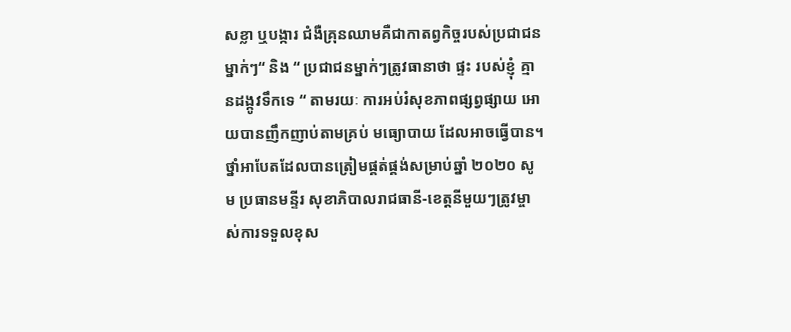សខ្លា ឬបង្ការ ជំងឺគ្រុនឈាមគឺជាកាតព្វកិច្ចរបស់ប្រជាជនម្នាក់ៗ“ និង “ ប្រជាជនម្នាក់ៗត្រូវធានាថា ផ្ទះ របស់ខ្ញុំ គ្មានដង្កូវទឹកទេ “ តាមរយៈ ការអប់រំសុខភាពផ្សព្វផ្សាយ អោយបានញឹកញាប់តាមគ្រប់ មធ្យោបាយ ដែលអាចធ្វើបាន។ ថ្នាំអាបែតដែលបានត្រៀមផ្គត់ផ្គង់សម្រាប់ឆ្នាំ ២០២០ សូម ប្រធានមន្ទីរ សុខាភិបាលរាជធានី-ខេត្តនីមួយៗត្រូវម្ចាស់ការទទួលខុស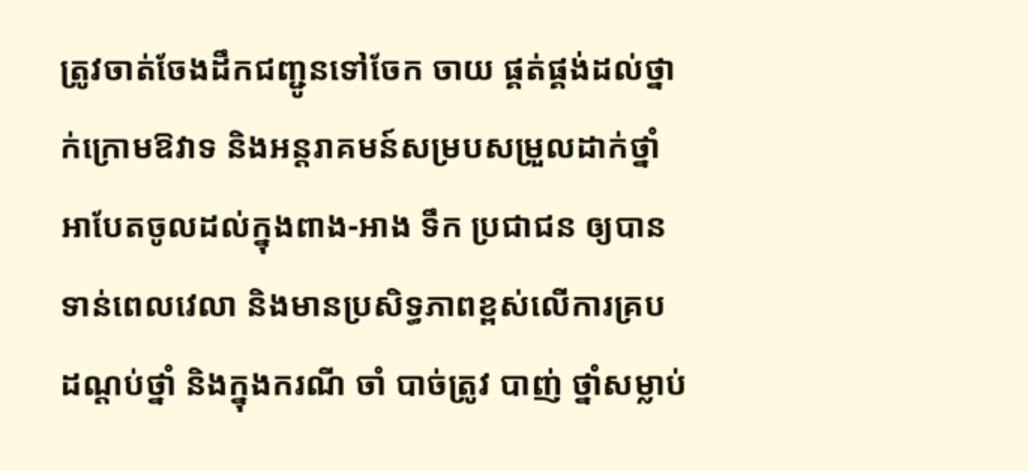ត្រូវចាត់ចែងដឹកជញ្ជូនទៅចែក ចាយ ផ្គត់ផ្គង់ដល់ថ្នាក់ក្រោមឱវាទ និងអន្តរាគមន៍សម្របសម្រួលដាក់ថ្នាំអាបែតចូលដល់ក្នុងពាង-អាង ទឹក ប្រជាជន ឲ្យបានទាន់ពេលវេលា និងមានប្រសិទ្ធភាពខ្ពស់លើការគ្របដណ្តប់ថ្នាំ និងក្នុងករណី ចាំ បាច់ត្រូវ បាញ់ ថ្នាំសម្លាប់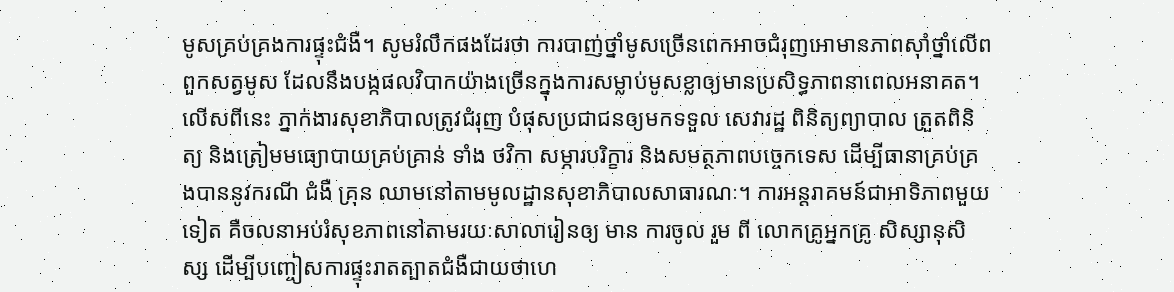មូសគ្រប់គ្រងការផ្ទុះជំងឺ។ សូមរំលឹកផងដែរថា ការបាញ់ថ្នាំមូសច្រើនពេកអាចជំរុញអោមានភាពស៊ាំថ្នាំលើពពួកសត្វមូស ដែលនឹងបង្កផលវិបាកយ៉ាងច្រើនក្នុងការសម្លាប់មូសខ្លាឲ្យមានប្រសិទ្ធភាពនាពេលអនាគត។ លើសពីនេះ ភ្នាក់ងារសុខាភិបាលត្រូវជំរុញ បំផុសប្រជាជនឲ្យមកទទួល សេវារដ្ឋ ពិនិត្យព្យាបាល ត្រួតពិនិត្យ និងត្រៀមមធ្យោបាយគ្រប់គ្រាន់ ទាំង ថវិកា សម្ភារបរិក្ខារ និងសមត្ថភាពបច្ចេកទេស ដើម្បីធានាគ្រប់គ្រងបាននូវករណី ជំងឺ គ្រុន ឈាមនៅតាមមូលដ្ឋានសុខាភិបាលសាធារណៈ។ ការអន្តរាគមន៍ជាអាទិភាពមួយទៀត គឺចលនាអប់រំសុខភាពនៅតាមរយៈសាលារៀនឲ្យ មាន ការចូល រួម ពី លោកគ្រូអ្នកគ្រូ សិស្សានុសិស្ស ដើម្បីបញ្ចៀសការផ្ទុះរាតត្បាតជំងឺជាយថាហេ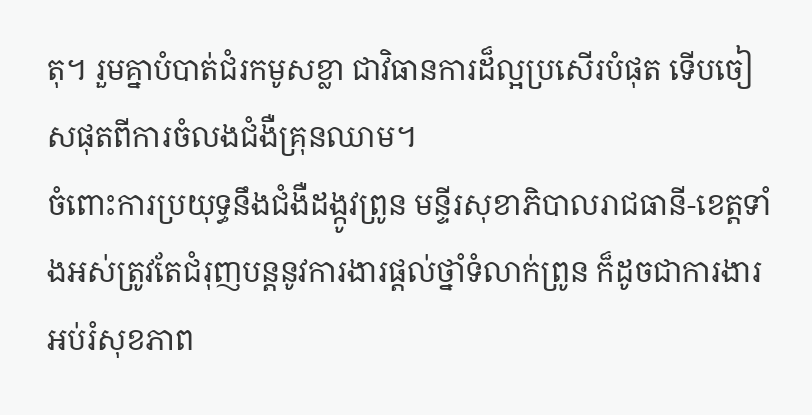តុ។ រួមគ្នាបំបាត់ជំរកមូសខ្លា ជាវិធានការដ៏ល្អប្រសើរបំផុត ទើបចៀសផុតពីការចំលងជំងឺគ្រុនឈាម។
ចំពោះការប្រយុទ្ធនឹងជំងឺដង្កូវព្រូន មន្ទីរសុខាភិបាលរាជធានី-ខេត្តទាំងអស់ត្រូវតែជំរុញបន្តនូវការងារផ្តល់ថ្នាំទំលាក់ព្រូន ក៏ដូចជាការងារអប់រំសុខភាព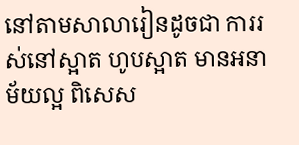នៅតាមសាលារៀនដូចជា ការរស់នៅស្អាត ហូបស្អាត មានអនាម័យល្អ ពិសេស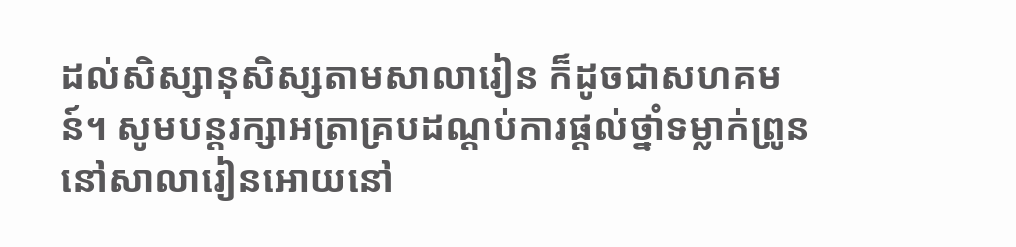ដល់សិស្សានុសិស្សតាមសាលារៀន ក៏ដូចជាសហគមន៍។ សូមបន្តរក្សាអត្រាគ្របដណ្តប់ការផ្តល់ថ្នាំទម្លាក់ព្រូននៅសាលារៀនអោយនៅ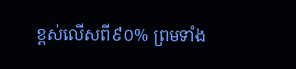ខ្ពស់លើសពី៩០% ព្រមទាំង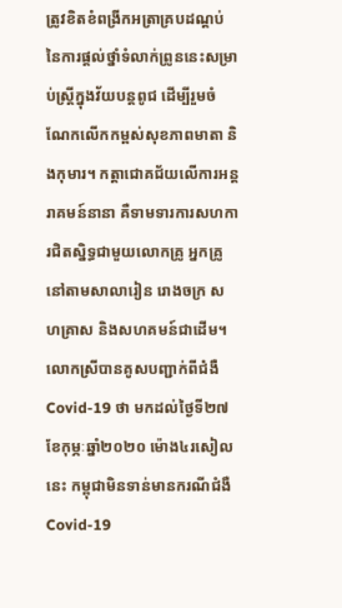ត្រូវខិតខំពង្រីកអត្រាគ្របដណ្តប់នៃការផ្តល់ថ្នាំទំលាក់ព្រូននេះសម្រាប់ស្ត្រីក្នុងវ័យបន្តពូជ ដើម្បីរួមចំណែកលើកកម្ពស់សុខភាពមាតា និងកុមារ។ កត្តាជោគជ័យលើការអន្តរាគមន៍នានា គឺទាមទារការសហការជិតស្និទ្ធជាមួយលោកគ្រូ អ្នកគ្រូ នៅតាមសាលារៀន រោងចក្រ សហគ្រាស និងសហគមន៍ជាដើម។
លោកស្រីបានគូសបញ្ជាក់ពីជំងឺ Covid-19 ថា មកដល់ថ្ងៃទី២៧ ខែកុម្ភៈឆ្នាំ២០២០ ម៉ោង៤រសៀលនេះ កម្ពុជាមិនទាន់មានករណីជំងឺ Covid-19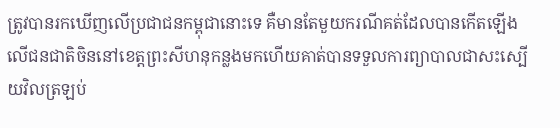ត្រូវបានរកឃើញលើប្រជាជនកម្ពុជានោះទេ គឺមានតែមួយករណីគត់ដែលបានកើតឡើងលើជនជាតិចិននៅខេត្តព្រះសីហនុកន្លងមកហើយគាត់បានទទួលការព្យាបាលជាសះស្បេីយវិលត្រឡប់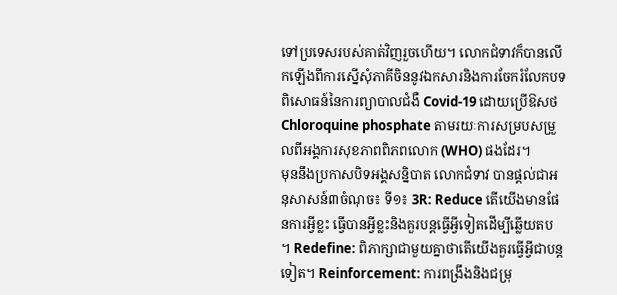ទៅប្រទេសរបស់គាត់វិញរួចហើយ។ លោកជំទាវក៏បានលើកឡើងពីការស្នើសុំភាគីចិននូវឯកសារនិងការចែករំលែកបទពិសោធន៍នៃការព្យាបាលជំងឺ Covid-19 ដោយប្រើឱសថ Chloroquine phosphate តាមរយៈការសម្របសម្រួលពីអង្គការសុខភាពពិភពលោក (WHO) ផងដែរ។
មុននឹងប្រកាសបិទអង្គសន្និបាត លោកជំទាវ បានផ្តល់ជាអនុសាសន៍៣ចំណុច៖ ទី១៖ 3R: Reduce តើយើងមានផែនការអ្វីខ្លះ ធ្វើបានអ្វីខ្លះនិងគួរបន្តធ្វើអ្វីទៀតដើម្បីឆ្លើយតប ។ Redefine: ពិភាក្សាជាមួយគ្នាថាតើយើងគួរធ្វើអ្វីជាបន្តទៀត។ Reinforcement: ការពង្រឹងនិងជម្រុ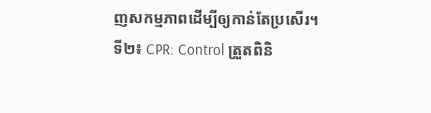ញសកម្មភាពដើម្បីឲ្យកាន់តែប្រសើរ។
ទី២៖ CPR: Control ត្រួតពិនិ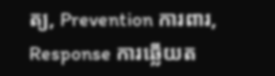ត្យ, Prevention ការពារ, Response ការឆ្លើយត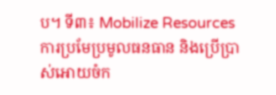ប។ ទី៣៖ Mobilize Resources ការប្រមែប្រមូលធនធាន និងប្រើប្រាស់អោយចំក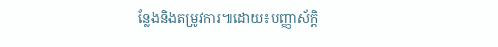ន្លែងនិងតម្រូវការ៕ដោយ៖បញ្ញាស័ក្តិ